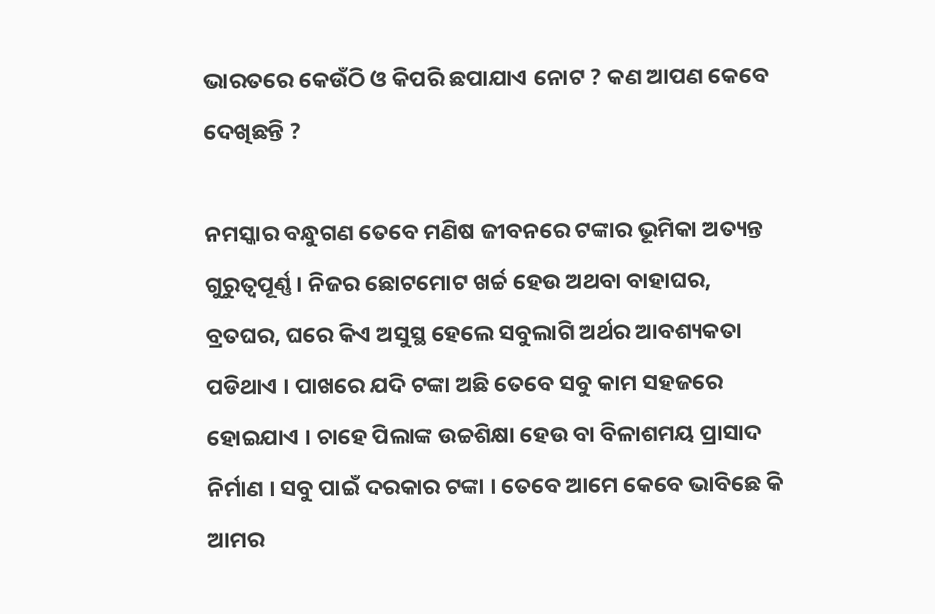ଭାରତରେ କେଉଁଠି ଓ କିପରି ଛପାଯାଏ ନୋଟ ? କଣ ଆପଣ କେବେ ଦେଖିଛନ୍ତି ?

ନମସ୍କାର ବନ୍ଧୁଗଣ ତେବେ ମଣିଷ ଜୀବନରେ ଟଙ୍କାର ଭୂମିକା ଅତ୍ୟନ୍ତ ଗୁରୁତ୍ୱପୂର୍ଣ୍ଣ । ନିଜର ଛୋଟମୋଟ ଖର୍ଚ୍ଚ ହେଉ ଅଥବା ବାହାଘର, ବ୍ରତଘର, ଘରେ କିଏ ଅସୁସ୍ଥ ହେଲେ ସବୁଲାଗି ଅର୍ଥର ଆବଶ୍ୟକତା ପଡିଥାଏ । ପାଖରେ ଯଦି ଟଙ୍କା ଅଛି ତେବେ ସବୁ କାମ ସହଜରେ ହୋଇଯାଏ । ଚାହେ ପିଲାଙ୍କ ଉଚ୍ଚଶିକ୍ଷା ହେଉ ବା ବିଳାଶମୟ ପ୍ରାସାଦ ନିର୍ମାଣ । ସବୁ ପାଇଁ ଦରକାର ଟଙ୍କା । ତେବେ ଆମେ କେବେ ଭାବିଛେ କି ଆମର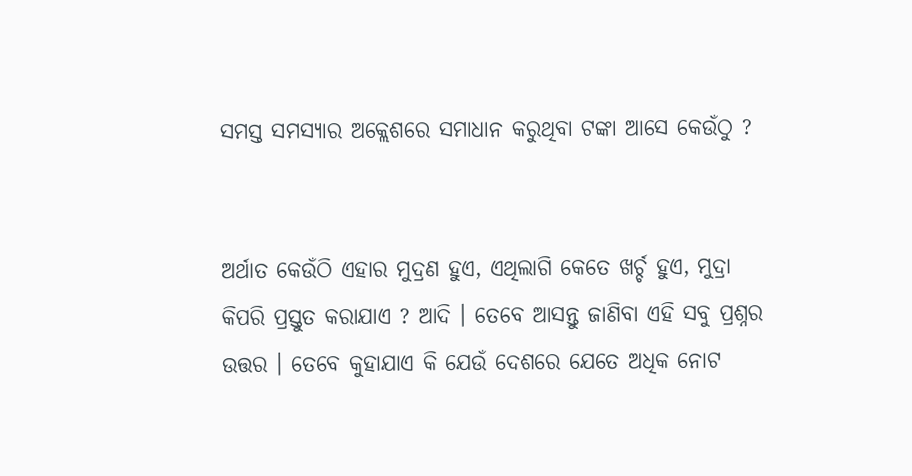ସମସ୍ତ ସମସ୍ୟାର ଅକ୍ଲେଶରେ ସମାଧାନ କରୁଥିବା ଟଙ୍କା ଆସେ କେଉଁଠୁ ?


ଅର୍ଥାତ କେଉଁଠି ଏହାର ମୁଦ୍ରଣ ହୁଏ, ଏଥିଲାଗି କେତେ ଖର୍ଚ୍ଚ ହୁଏ, ମୁଦ୍ରା କିପରି ପ୍ରସ୍ତୁତ କରାଯାଏ ? ଆଦି । ତେବେ ଆସନ୍ତୁ ଜାଣିବା ଏହି ସବୁ ପ୍ରଶ୍ନର ଉତ୍ତର । ତେବେ କୁହାଯାଏ କି ଯେଉଁ ଦେଶରେ ଯେତେ ଅଧିକ ନୋଟ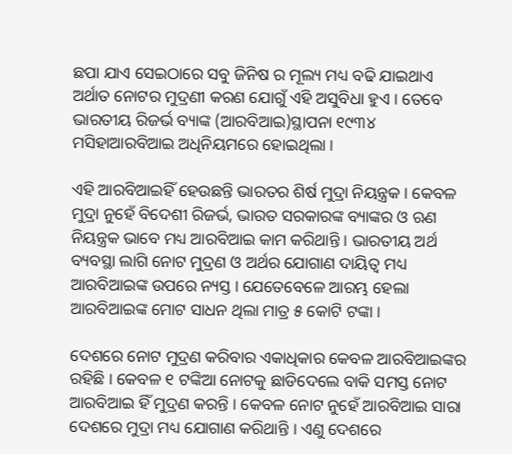ଛପା ଯାଏ ସେଇଠାରେ ସବୁ ଜିନିଷ ର ମୂଲ୍ୟ ମଧ୍ୟ ବଢି ଯାଇଥାଏ ଅର୍ଥାତ ନୋଟର ମୁଦ୍ରଣୀ କରଣ ଯୋଗୁଁ ଏହି ଅସୁବିଧା ହୁଏ । ତେବେ ଭାରତୀୟ ରିଜର୍ଭ ବ୍ୟାଙ୍କ (ଆରବିଆଇ)ସ୍ଥାପନା ୧୯୩୪ ମସିହାଆରବିଆଇ ଅଧିନିୟମରେ ହୋଇଥିଲା ।

ଏହି ଆରବିଆଇହିଁ ହେଉଛନ୍ତି ଭାରତର ଶିର୍ଷ ମୁଦ୍ରା ନିୟନ୍ତ୍ରକ । କେବଳ ମୁଦ୍ରା ନୁହେଁ ବିଦେଶୀ ରିଜର୍ଭ, ଭାରତ ସରକାରଙ୍କ ବ୍ୟାଙ୍କର ଓ ଋଣ ନିୟନ୍ତ୍ରକ ଭାବେ ମଧ୍ୟ ଆରବିଆଇ କାମ କରିଥାନ୍ତି । ଭାରତୀୟ ଅର୍ଥ ବ୍ୟବସ୍ଥା ଲାଗି ନୋଟ ମୁଦ୍ରଣ ଓ ଅର୍ଥର ଯୋଗାଣ ଦାୟିତ୍ୱ ମଧ୍ୟ ଆରବିଆଇଙ୍କ ଉପରେ ନ୍ୟସ୍ତ । ଯେତେବେଳେ ଆରମ୍ଭ ହେଲା ଆରବିଆଇଙ୍କ ମୋଟ ସାଧନ ଥିଲା ମାତ୍ର ୫ କୋଟି ଟଙ୍କା ।

ଦେଶରେ ନୋଟ ମୁଦ୍ରଣ କରିବାର ଏକାଧିକାର କେବଳ ଆରବିଆଇଙ୍କର ରହିଛି । କେବଳ ୧ ଟଙ୍କିଆ ନୋଟକୁ ଛାଡିଦେଲେ ବାକି ସମସ୍ତ ନୋଟ ଆରବିଆଇ ହିଁ ମୁଦ୍ରଣ କରନ୍ତି । କେବଳ ନୋଟ ନୁହେଁ ଆରବିଆଇ ସାରା ଦେଶରେ ମୁଦ୍ରା ମଧ୍ୟ ଯୋଗାଣ କରିଥାନ୍ତି । ଏଣୁ ଦେଶରେ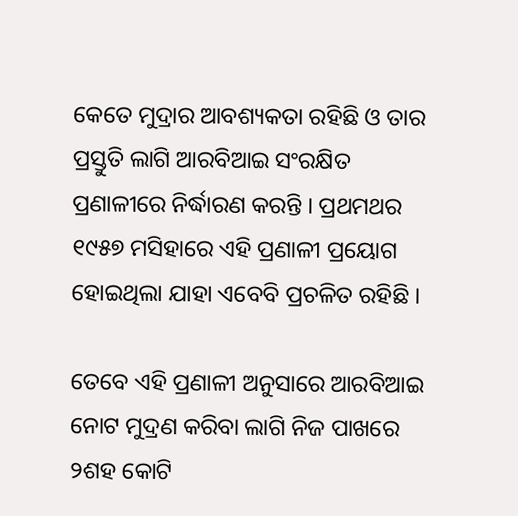କେତେ ମୁଦ୍ରାର ଆବଶ୍ୟକତା ରହିଛି ଓ ତାର ପ୍ରସ୍ତୁତି ଲାଗି ଆରବିଆଇ ସଂରକ୍ଷିତ ପ୍ରଣାଳୀରେ ନିର୍ଦ୍ଧାରଣ କରନ୍ତି । ପ୍ରଥମଥର ୧୯୫୭ ମସିହାରେ ଏହି ପ୍ରଣାଳୀ ପ୍ରୟୋଗ ହୋଇଥିଲା ଯାହା ଏବେବି ପ୍ରଚଳିତ ରହିଛି ।

ତେବେ ଏହି ପ୍ରଣାଳୀ ଅନୁସାରେ ଆରବିଆଇ ନୋଟ ମୁଦ୍ରଣ କରିବା ଲାଗି ନିଜ ପାଖରେ ୨ଶହ କୋଟି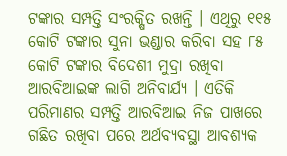ଟଙ୍କାର ସମ୍ପତ୍ତି ସଂରକ୍ଷିତ ରଖନ୍ତି । ଏଥିରୁ ୧୧୫ କୋଟି ଟଙ୍କାର ସୁନା ଭଣ୍ଡାର କରିବା ସହ ୮୫ କୋଟି ଟଙ୍କାର ବିଦେଶୀ ମୁଦ୍ରା ରଖିବା ଆରବିଆଇଙ୍କ ଲାଗି ଅନିବାର୍ଯ୍ୟ । ଏତିକି ପରିମାଣର ସମ୍ପତ୍ତି ଆରବିଆଇ ନିଜ ପାଖରେ ଗଛିତ ରଖିବା ପରେ ଅର୍ଥବ୍ୟବସ୍ଥା ଆବଶ୍ୟକ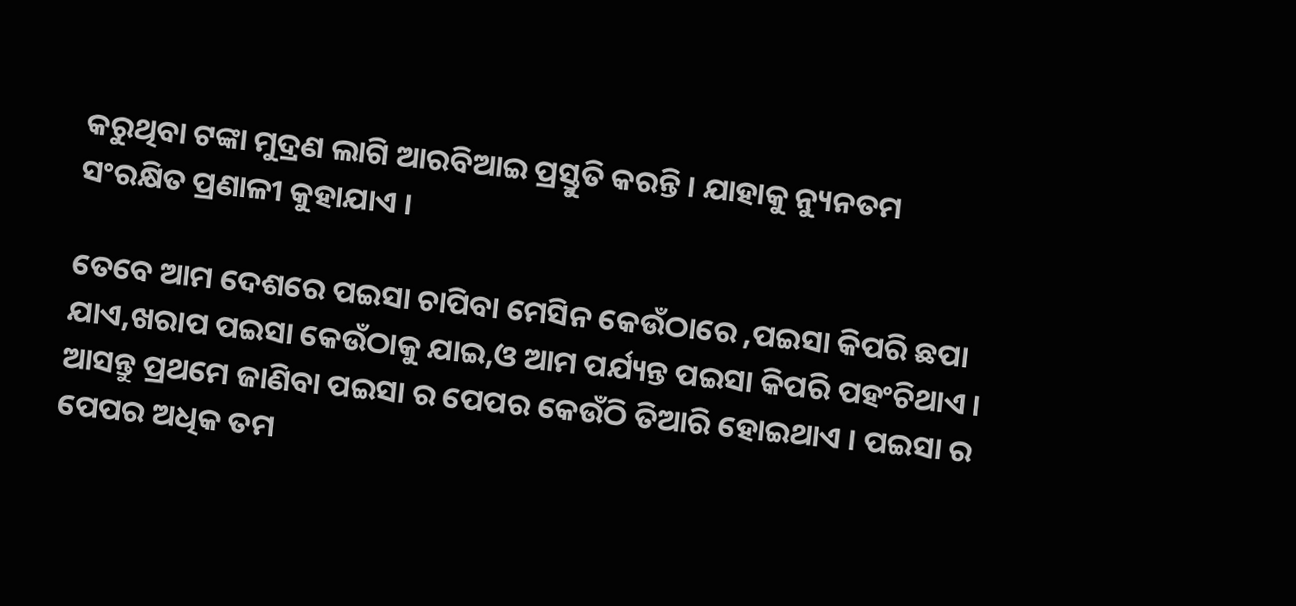କରୁଥିବା ଟଙ୍କା ମୁଦ୍ରଣ ଲାଗି ଆରବିଆଇ ପ୍ରସ୍ତୁତି କରନ୍ତି । ଯାହାକୁ ନ୍ୟୁନତମ ସଂରକ୍ଷିତ ପ୍ରଣାଳୀ କୁହାଯାଏ ।

ତେବେ ଆମ ଦେଶରେ ପଇସା ଚାପିବା ମେସିନ କେଉଁଠାରେ ,ପଇସା କିପରି ଛପା ଯାଏ,ଖରାପ ପଇସା କେଉଁଠାକୁ ଯାଇ,ଓ ଆମ ପର୍ଯ୍ୟନ୍ତ ପଇସା କିପରି ପହଂଚିଥାଏ । ଆସନ୍ତୁ ପ୍ରଥମେ ଜାଣିବା ପଇସା ର ପେପର କେଉଁଠି ତିଆରି ହୋଇଥାଏ । ପଇସା ର ପେପର ଅଧିକ ତମ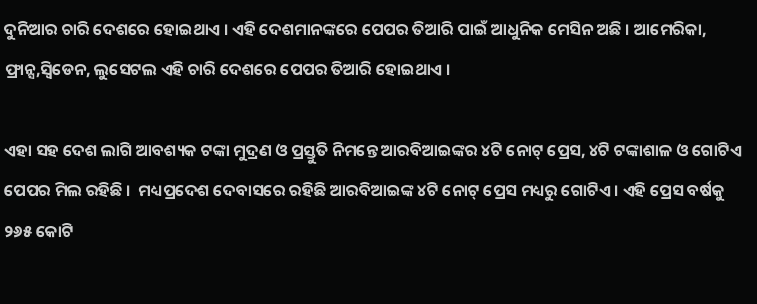ଦୁନିଆର ଚାରି ଦେଶରେ ହୋଇଥାଏ । ଏହି ଦେଶମାନଙ୍କରେ ପେପର ତିଆରି ପାଇଁ ଆଧୁନିକ ମେସିନ ଅଛି । ଆମେରିକା, ଫ୍ରାନ୍ସ,ସ୍ଵିଡେନ, ଲୁସେଟଲ ଏହି ଚାରି ଦେଶରେ ପେପର ତିଆରି ହୋଇଥାଏ ।

ଏହା ସହ ଦେଶ ଲାଗି ଆବଶ୍ୟକ ଟଙ୍କା ମୁଦ୍ରଣ ଓ ପ୍ରସ୍ତୁତି ନିମନ୍ତେ ଆରବିଆଇଙ୍କର ୪ଟି ନୋଟ୍ ପ୍ରେସ, ୪ଟି ଟଙ୍କାଶାଳ ଓ ଗୋଟିଏ ପେପର ମିଲ ରହିଛି ।  ମଧ୍ୟପ୍ରଦେଶ ଦେବାସରେ ରହିଛି ଆରବିଆଇଙ୍କ ୪ଟି ନୋଟ୍ ପ୍ରେସ ମଧ୍ୟରୁ ଗୋଟିଏ । ଏହି ପ୍ରେସ ବର୍ଷକୁ ୨୬୫ କୋଟି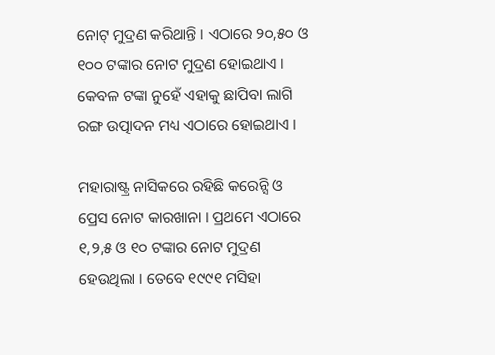ନୋଟ୍ ମୁଦ୍ରଣ କରିଥାନ୍ତି । ଏଠାରେ ୨୦,୫୦ ଓ ୧୦୦ ଟଙ୍କାର ନୋଟ ମୁଦ୍ରଣ ହୋଇଥାଏ । କେବଳ ଟଙ୍କା ନୁହେଁ ଏହାକୁ ଛାପିବା ଲାଗି ରଙ୍ଗ ଉତ୍ପାଦନ ମଧ୍ୟ ଏଠାରେ ହୋଇଥାଏ ।

ମହାରାଷ୍ଟ୍ର ନାସିକରେ ରହିଛି କରେନ୍ସି ଓ ପ୍ରେସ ନୋଟ କାରଖାନା । ପ୍ରଥମେ ଏଠାରେ ୧,୨,୫ ଓ ୧୦ ଟଙ୍କାର ନୋଟ ମୁଦ୍ରଣ ହେଉଥିଲା । ତେବେ ୧୯୯୧ ମସିହା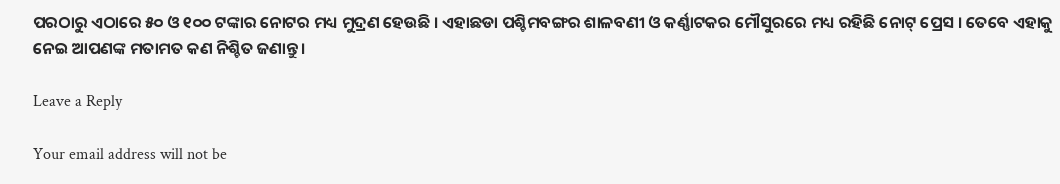ପରଠାରୁ ଏଠାରେ ୫୦ ଓ ୧୦୦ ଟଙ୍କାର ନୋଟର ମଧ୍ୟ ମୁଦ୍ରଣ ହେଉଛି । ଏହାଛଡା ପଶ୍ଚିମବଙ୍ଗର ଶାଳବଣୀ ଓ କର୍ଣ୍ଣାଟକର ମୌସୁରରେ ମଧ୍ୟ ରହିଛି ନୋଟ୍ ପ୍ରେସ । ତେବେ ଏହାକୁ ନେଇ ଆପଣଙ୍କ ମତାମତ କଣ ନିଶ୍ଚିତ ଜଣାନ୍ତୁ ।

Leave a Reply

Your email address will not be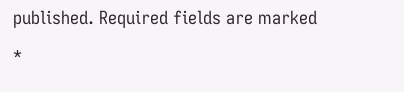published. Required fields are marked *